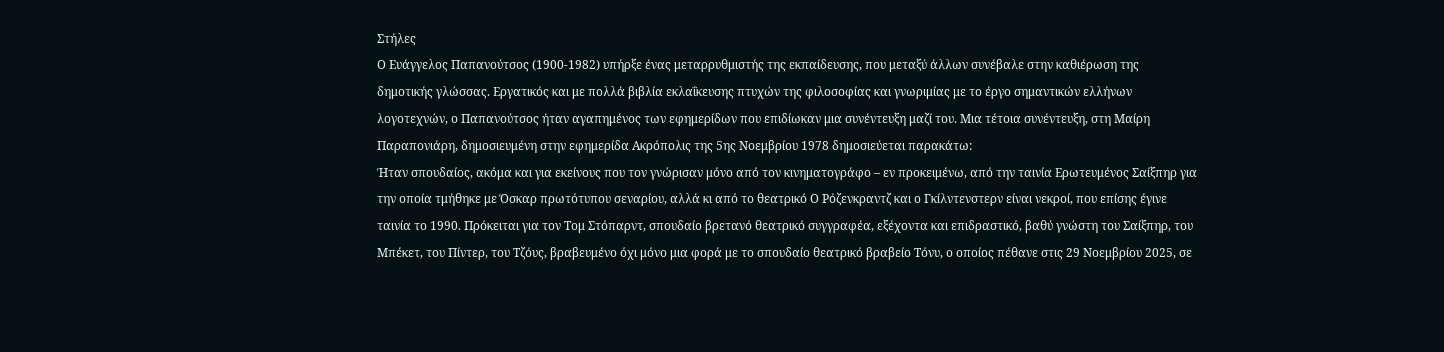Στήλες
Ο Ευάγγελος Παπανούτσος (1900-1982) υπήρξε ένας μεταρρυθμιστής της εκπαίδευσης, που μεταξύ άλλων συνέβαλε στην καθιέρωση της δημοτικής γλώσσας. Εργατικός και με πολλά βιβλία εκλαΐκευσης πτυχών της φιλοσοφίας και γνωριμίας με το έργο σημαντικών ελλήνων λογοτεχνών, ο Παπανούτσος ήταν αγαπημένος των εφημερίδων που επιδίωκαν μια συνέντευξη μαζί του. Μια τέτοια συνέντευξη, στη Μαίρη Παραπονιάρη, δημοσιευμένη στην εφημερίδα Ακρόπολις της 5ης Νοεμβρίου 1978 δημοσιεύεται παρακάτω:
Ήταν σπουδαίος, ακόμα και για εκείνους που τον γνώρισαν μόνο από τον κινηματογράφο – εν προκειμένω, από την ταινία Ερωτευμένος Σαίξπηρ για την οποία τμήθηκε με Όσκαρ πρωτότυπου σεναρίου, αλλά κι από το θεατρικό Ο Ρόζενκραντζ και ο Γκίλντενστερν είναι νεκροί, που επίσης έγινε ταινία το 1990. Πρόκειται για τον Τομ Στόπαρντ, σπουδαίο βρετανό θεατρικό συγγραφέα, εξέχοντα και επιδραστικό, βαθύ γνώστη του Σαίξπηρ, του Μπέκετ, του Πίντερ, του Τζόυς, βραβευμένο όχι μόνο μια φορά με το σπουδαίο θεατρικό βραβείο Τόνυ, ο οποίος πέθανε στις 29 Νοεμβρίου 2025, σε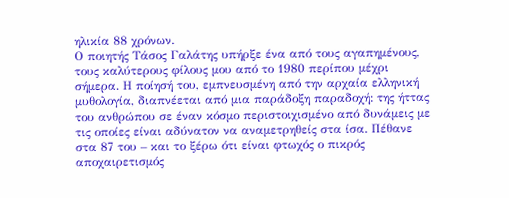ηλικία 88 χρόνων.
Ο ποιητής Τάσος Γαλάτης υπήρξε ένα από τους αγαπημένους, τους καλύτερους φίλους μου από το 1980 περίπου μέχρι σήμερα. Η ποίησή του, εμπνευσμένη από την αρχαία ελληνική μυθολογία, διαπνέεται από μια παράδοξη παραδοχή: της ήττας του ανθρώπου σε έναν κόσμο περιστοιχισμένο από δυνάμεις με τις οποίες είναι αδύνατον να αναμετρηθείς στα ίσα. Πέθανε στα 87 του – και το ξέρω ότι είναι φτωχός ο πικρός αποχαιρετισμός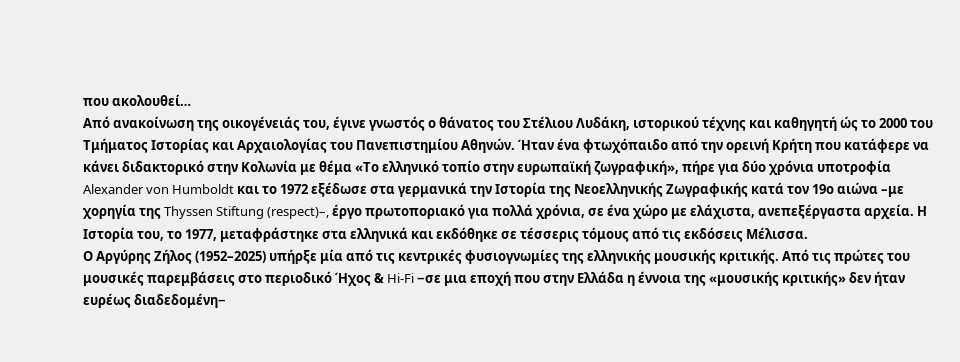που ακολουθεί…
Από ανακοίνωση της οικογένειάς του, έγινε γνωστός ο θάνατος του Στέλιου Λυδάκη, ιστορικού τέχνης και καθηγητή ώς το 2000 του Τμήματος Ιστορίας και Αρχαιολογίας του Πανεπιστημίου Αθηνών. Ήταν ένα φτωχόπαιδο από την ορεινή Κρήτη που κατάφερε να κάνει διδακτορικό στην Κολωνία με θέμα «Το ελληνικό τοπίο στην ευρωπαϊκή ζωγραφική», πήρε για δύο χρόνια υποτροφία Alexander von Humboldt και το 1972 εξέδωσε στα γερμανικά την Ιστορία της Νεοελληνικής Ζωγραφικής κατά τον 19ο αιώνα –με χορηγία της Thyssen Stiftung (respect)–, έργο πρωτοποριακό για πολλά χρόνια, σε ένα χώρο με ελάχιστα, ανεπεξέργαστα αρχεία. Η Ιστορία του, το 1977, μεταφράστηκε στα ελληνικά και εκδόθηκε σε τέσσερις τόμους από τις εκδόσεις Μέλισσα.
Ο Αργύρης Ζήλος (1952–2025) υπήρξε μία από τις κεντρικές φυσιογνωμίες της ελληνικής μουσικής κριτικής. Από τις πρώτες του μουσικές παρεμβάσεις στο περιοδικό Ήχος & Hi-Fi −σε μια εποχή που στην Ελλάδα η έννοια της «μουσικής κριτικής» δεν ήταν ευρέως διαδεδομένη−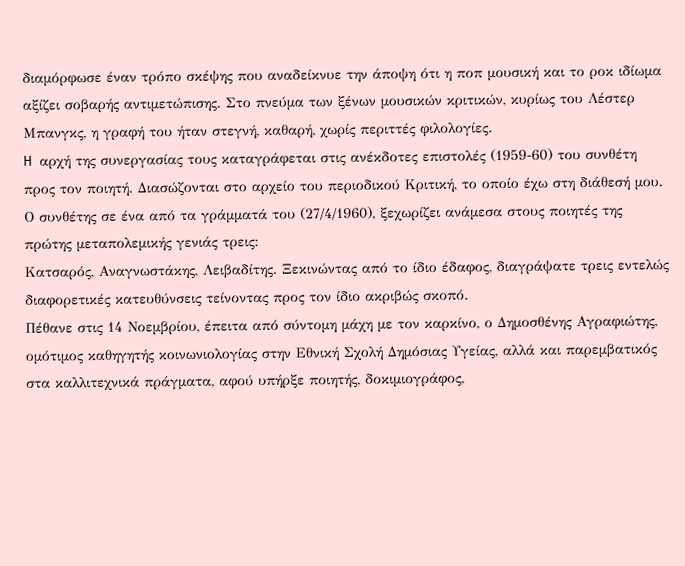διαμόρφωσε έναν τρόπο σκέψης που αναδείκνυε την άποψη ότι η ποπ μουσική και το ροκ ιδίωμα αξίζει σοβαρής αντιμετώπισης. Στο πνεύμα των ξένων μουσικών κριτικών, κυρίως του Λέστερ Μπανγκς, η γραφή του ήταν στεγνή, καθαρή, χωρίς περιττές φιλολογίες.
H αρχή της συνεργασίας τους καταγράφεται στις ανέκδοτες επιστολές (1959-60) του συνθέτη προς τον ποιητή. Διασώζονται στο αρχείο του περιοδικού Κριτική, το οποίο έχω στη διάθεσή μου. Ο συνθέτης σε ένα από τα γράμματά του (27/4/1960), ξεχωρίζει ανάμεσα στους ποιητές της πρώτης μεταπολεμικής γενιάς τρεις:
Κατσαρός, Αναγνωστάκης, Λειβαδίτης. Ξεκινώντας από το ίδιο έδαφος, διαγράψατε τρεις εντελώς διαφορετικές κατευθύνσεις τείνοντας προς τον ίδιο ακριβώς σκοπό.
Πέθανε στις 14 Νοεμβρίου, έπειτα από σύντομη μάχη με τον καρκίνο, ο Δημοσθένης Αγραφιώτης, ομότιμος καθηγητής κοινωνιολογίας στην Εθνική Σχολή Δημόσιας Υγείας, αλλά και παρεμβατικός στα καλλιτεχνικά πράγματα, αφού υπήρξε ποιητής, δοκιμιογράφος,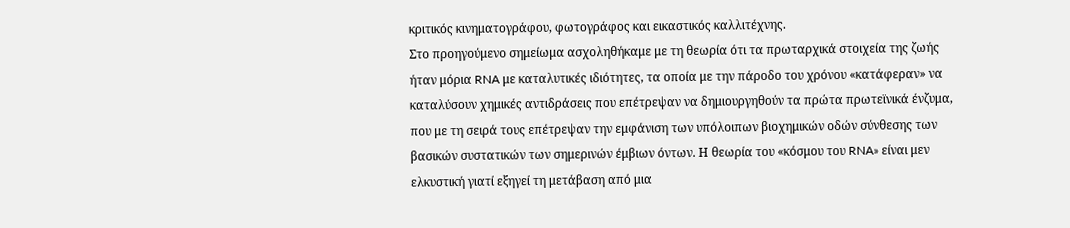κριτικός κινηματογράφου, φωτογράφος και εικαστικός καλλιτέχνης.
Στο προηγούμενο σημείωμα ασχοληθήκαμε με τη θεωρία ότι τα πρωταρχικά στοιχεία της ζωής ήταν μόρια RNA με καταλυτικές ιδιότητες, τα οποία με την πάροδο του χρόνου «κατάφεραν» να καταλύσουν χημικές αντιδράσεις που επέτρεψαν να δημιουργηθούν τα πρώτα πρωτεϊνικά ένζυμα, που με τη σειρά τους επέτρεψαν την εμφάνιση των υπόλοιπων βιοχημικών οδών σύνθεσης των βασικών συστατικών των σημερινών έμβιων όντων. Η θεωρία του «κόσμου του RNA» είναι μεν ελκυστική γιατί εξηγεί τη μετάβαση από μια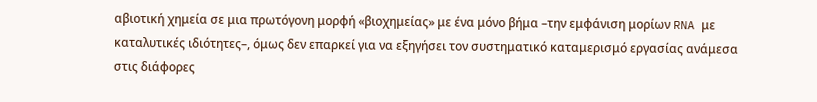αβιοτική χημεία σε μια πρωτόγονη μορφή «βιοχημείας» με ένα μόνο βήμα –την εμφάνιση μορίων RNA με καταλυτικές ιδιότητες–, όμως δεν επαρκεί για να εξηγήσει τον συστηματικό καταμερισμό εργασίας ανάμεσα στις διάφορες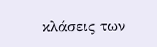κλάσεις των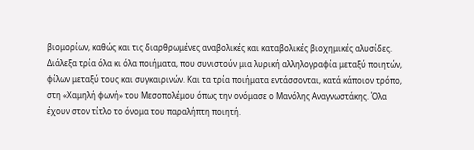βιομορίων, καθώς και τις διαρθρωμένες αναβολικές και καταβολικές βιοχημικές αλυσίδες.
Διάλεξα τρία όλα κι όλα ποιήματα, που συνιστούν μια λυρική αλληλογραφία μεταξύ ποιητών, φίλων μεταξύ τους και συγκαιρινών. Και τα τρία ποιήματα εντάσσονται, κατά κάποιον τρόπο, στη «Χαμηλή φωνή» του Μεσοπολέμου όπως την ονόμασε ο Μανόλης Αναγνωστάκης. Όλα έχουν στον τίτλο το όνομα του παραλήπτη ποιητή.